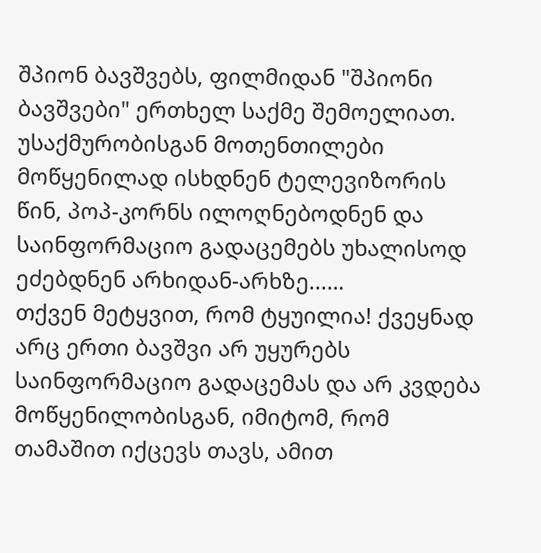შპიონ ბავშვებს, ფილმიდან "შპიონი ბავშვები" ერთხელ საქმე შემოელიათ. უსაქმურობისგან მოთენთილები მოწყენილად ისხდნენ ტელევიზორის წინ, პოპ-კორნს ილოღნებოდნენ და საინფორმაციო გადაცემებს უხალისოდ ეძებდნენ არხიდან-არხზე...…
თქვენ მეტყვით, რომ ტყუილია! ქვეყნად არც ერთი ბავშვი არ უყურებს საინფორმაციო გადაცემას და არ კვდება მოწყენილობისგან, იმიტომ, რომ თამაშით იქცევს თავს, ამით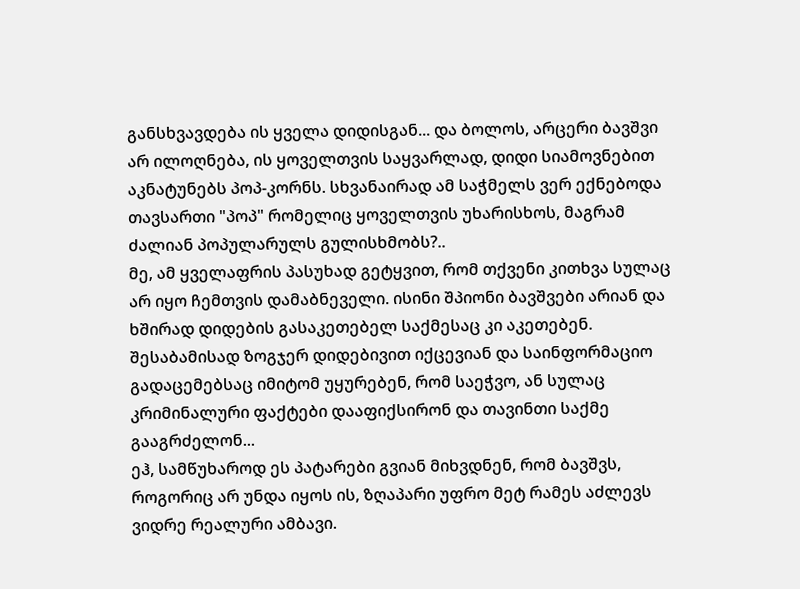განსხვავდება ის ყველა დიდისგან... და ბოლოს, არცერი ბავშვი არ ილოღნება, ის ყოველთვის საყვარლად, დიდი სიამოვნებით აკნატუნებს პოპ-კორნს. სხვანაირად ამ საჭმელს ვერ ექნებოდა თავსართი "პოპ" რომელიც ყოველთვის უხარისხოს, მაგრამ ძალიან პოპულარულს გულისხმობს?..
მე, ამ ყველაფრის პასუხად გეტყვით, რომ თქვენი კითხვა სულაც არ იყო ჩემთვის დამაბნეველი. ისინი შპიონი ბავშვები არიან და ხშირად დიდების გასაკეთებელ საქმესაც კი აკეთებენ. შესაბამისად ზოგჯერ დიდებივით იქცევიან და საინფორმაციო გადაცემებსაც იმიტომ უყურებენ, რომ საეჭვო, ან სულაც კრიმინალური ფაქტები დააფიქსირონ და თავინთი საქმე გააგრძელონ...
ეჰ, სამწუხაროდ ეს პატარები გვიან მიხვდნენ, რომ ბავშვს, როგორიც არ უნდა იყოს ის, ზღაპარი უფრო მეტ რამეს აძლევს ვიდრე რეალური ამბავი.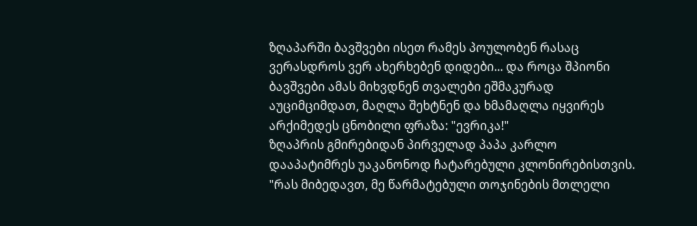ზღაპარში ბავშვები ისეთ რამეს პოულობენ რასაც ვერასდროს ვერ ახერხებენ დიდები... და როცა შპიონი ბავშვები ამას მიხვდნენ თვალები ეშმაკურად აუციმციმდათ, მაღლა შეხტნენ და ხმამაღლა იყვირეს არქიმედეს ცნობილი ფრაზა: "ევრიკა!"
ზღაპრის გმირებიდან პირველად პაპა კარლო დააპატიმრეს უაკანონოდ ჩატარებული კლონირებისთვის. "რას მიბედავთ, მე წარმატებული თოჯინების მთლელი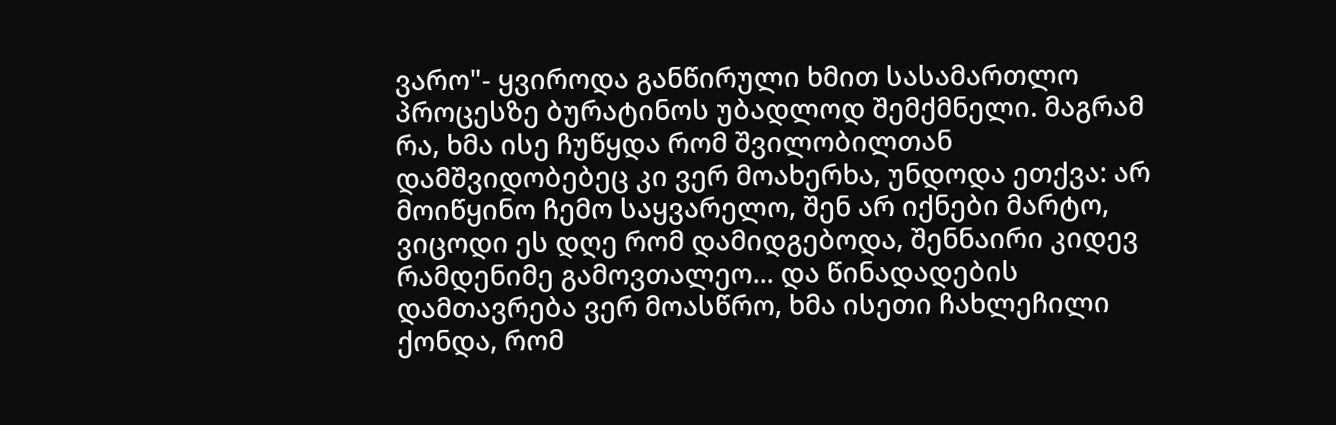ვარო"- ყვიროდა განწირული ხმით სასამართლო პროცესზე ბურატინოს უბადლოდ შემქმნელი. მაგრამ რა, ხმა ისე ჩუწყდა რომ შვილობილთან დამშვიდობებეც კი ვერ მოახერხა, უნდოდა ეთქვა: არ მოიწყინო ჩემო საყვარელო, შენ არ იქნები მარტო, ვიცოდი ეს დღე რომ დამიდგებოდა, შენნაირი კიდევ რამდენიმე გამოვთალეო... და წინადადების დამთავრება ვერ მოასწრო, ხმა ისეთი ჩახლეჩილი ქონდა, რომ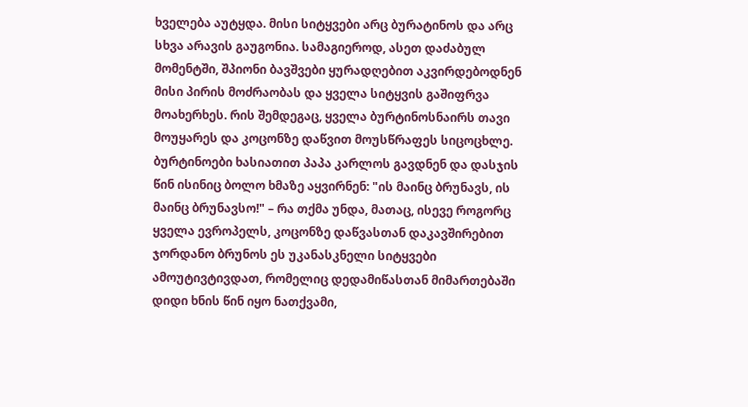ხველება აუტყდა. მისი სიტყვები არც ბურატინოს და არც სხვა არავის გაუგონია. სამაგიეროდ, ასეთ დაძაბულ მომენტში, შპიონი ბავშვები ყურადღებით აკვირდებოდნენ მისი პირის მოძრაობას და ყველა სიტყვის გაშიფრვა მოახერხეს. რის შემდეგაც, ყველა ბურტინოსნაირს თავი მოუყარეს და კოცონზე დაწვით მოუსწრაფეს სიცოცხლე. ბურტინოები ხასიათით პაპა კარლოს გავდნენ და დასჯის წინ ისინიც ბოლო ხმაზე აყვირნენ: "ის მაინც ბრუნავს, ის მაინც ბრუნავსო!" – რა თქმა უნდა, მათაც, ისევე როგორც ყველა ევროპელს, კოცონზე დაწვასთან დაკავშირებით ჯორდანო ბრუნოს ეს უკანასკნელი სიტყვები ამოუტივტივდათ, რომელიც დედამიწასთან მიმართებაში დიდი ხნის წინ იყო ნათქვამი,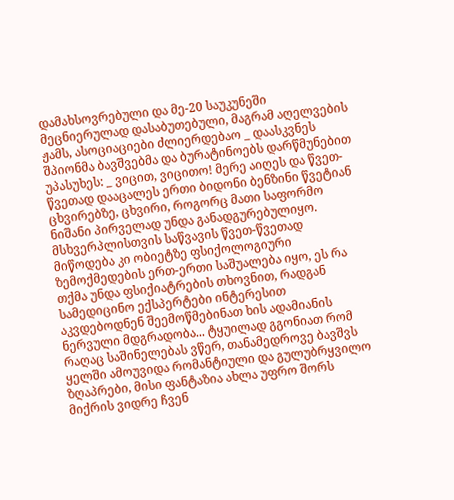დამახსოვრებული და მე-20 საუკუნეში მეცნიერულად დასაბუთებული, მაგრამ აღელვების ჟამს, ასოციაციები ძლიერდებაო _ დაასკვნეს შპიონმა ბავშვებმა და ბურატინოებს დარწმუნებით უპასუხეს: _ ვიცით, ვიცითო! მერე აიღეს და წვეთ-წვეთად დააცალეს ერთი ბიდონი ბენზინი წვეტიან ცხვირებზე, ცხვირი, როგორც მათი საფორმო ნიშანი პირველად უნდა განადგურებულიყო. მსხვერპლისთვის საწვავის წვეთ-წვეთად მიწოდება კი ობიეტზე ფსიქოლოგიური ზემოქმედების ერთ-ერთი საშუალება იყო, ეს რა თქმა უნდა ფსიქიატრების თხოვნით, რადგან სამედიცინო ექსპერტები ინტერესით აკვდებოდნენ შეემოწმებინათ ხის ადამიანის ნერვული მდგრადობა... ტყუილად გგონიათ რომ რაღაც საშინელებას ვწერ, თანამედროვე ბავშვს ყელში ამოუვიდა რომანტიული და გულუბრყვილო ზღაპრები, მისი ფანტაზია ახლა უფრო შორს მიქრის ვიდრე ჩვენ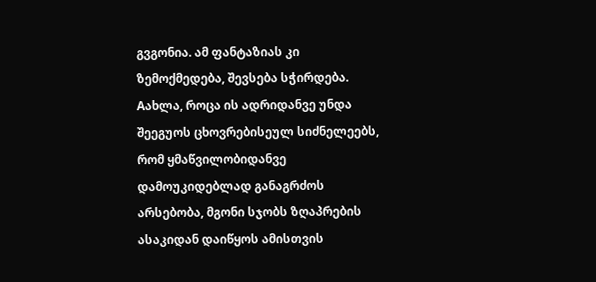გვგონია. ამ ფანტაზიას კი ზემოქმედება, შევსება სჭირდება. Aახლა, როცა ის ადრიდანვე უნდა შეეგუოს ცხოვრებისეულ სიძნელეებს, რომ ყმაწვილობიდანვე დამოუკიდებლად განაგრძოს არსებობა, მგონი სჯობს ზღაპრების ასაკიდან დაიწყოს ამისთვის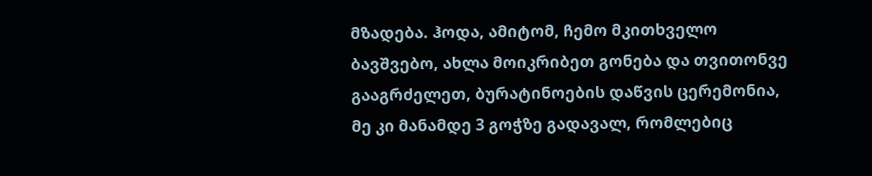მზადება. ჰოდა, ამიტომ, ჩემო მკითხველო ბავშვებო, ახლა მოიკრიბეთ გონება და თვითონვე გააგრძელეთ, ბურატინოების დაწვის ცერემონია, მე კი მანამდე 3 გოჭზე გადავალ, რომლებიც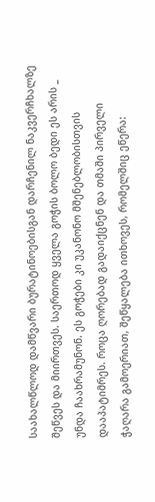საახალწლოდ დამწვარი ბურატინოებისგან დარჩენილ ნაკვერჩხალზე შეწვეს და მიირთვეს. საერთოდ ყველა გოჭის ბოლო ბედი ეს არის _ უნდა ჩაახრამუნონ. ეს გოჭები კი უკანონო მშენებლობისთვის დააპატიმრეს. როცა ღორებად გადაიქცნენ და თმაში პირველი ჭაღარა გამოერიათ, შეწყალება ითხოვეს, რომელშიც ეწერა: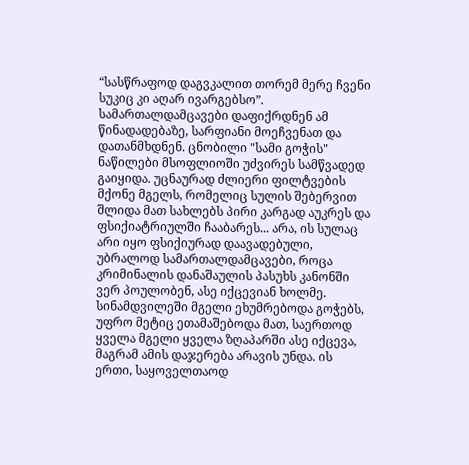“სასწრაფოდ დაგვკალით თორემ მერე ჩვენი სუკიც კი აღარ ივარგებსო”. სამართალდამცავები დაფიქრდნენ ამ წინადადებაზე, სარფიანი მოეჩვენათ და დათანმხდნენ. ცნობილი "სამი გოჭის" ნაწილები მსოფლიოში უძვირეს სამწვადედ გაიყიდა. უცნაურად ძლიერი ფილტვების მქონე მგელს, რომელიც სულის შებერვით შლიდა მათ სახლებს პირი კარგად აუკრეს და ფსიქიატრიულში ჩააბარეს... არა, ის სულაც არი იყო ფსიქიურად დაავადებული, უბრალოდ სამართალდამცავები, როცა კრიმინალის დანაშაულის პასუხს კანონში ვერ პოულობენ, ასე იქცევიან ხოლმე. სინამდვილეში მგელი ეხუმრებოდა გოჭებს, უფრო მეტიც ეთამაშებოდა მათ, საერთოდ ყველა მგელი ყველა ზღაპარში ასე იქცევა, მაგრამ ამის დაჯერება არავის უნდა. ის ერთი, საყოველთაოდ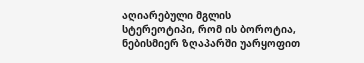აღიარებული მგლის სტერეოტიპი, რომ ის ბოროტია, ნებისმიერ ზღაპარში უარყოფით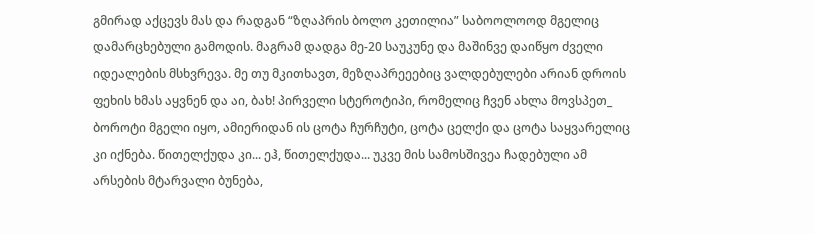გმირად აქცევს მას და რადგან “ზღაპრის ბოლო კეთილია” საბოოლოოდ მგელიც დამარცხებული გამოდის. მაგრამ დადგა მე-20 საუკუნე და მაშინვე დაიწყო ძველი იდეალების მსხვრევა. მე თუ მკითხავთ, მეზღაპრეეებიც ვალდებულები არიან დროის ფეხის ხმას აყვნენ და აი, ბახ! პირველი სტეროტიპი, რომელიც ჩვენ ახლა მოვსპეთ_ ბოროტი მგელი იყო, ამიერიდან ის ცოტა ჩურჩუტი, ცოტა ცელქი და ცოტა საყვარელიც კი იქნება. წითელქუდა კი... ეჰ, წითელქუდა... უკვე მის სამოსშივეა ჩადებული ამ არსების მტარვალი ბუნება,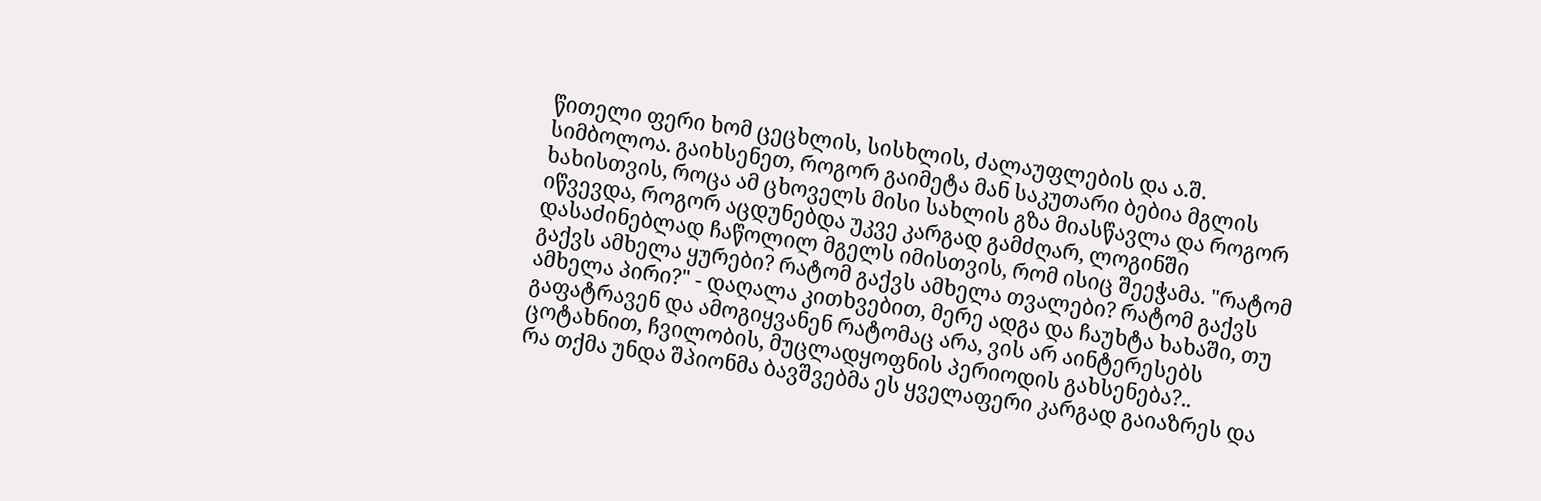წითელი ფერი ხომ ცეცხლის, სისხლის, ძალაუფლების და ა.შ. სიმბოლოა. გაიხსენეთ, როგორ გაიმეტა მან საკუთარი ბებია მგლის ხახისთვის, როცა ამ ცხოველს მისი სახლის გზა მიასწავლა და როგორ იწვევდა, როგორ აცდუნებდა უკვე კარგად გამძღარ, ლოგინში დასაძინებლად ჩაწოლილ მგელს იმისთვის, რომ ისიც შეეჭამა. "რატომ გაქვს ამხელა ყურები? რატომ გაქვს ამხელა თვალები? რატომ გაქვს ამხელა პირი?" - დაღალა კითხვებით, მერე ადგა და ჩაუხტა ხახაში, თუ გაფატრავენ და ამოგიყვანენ რატომაც არა, ვის არ აინტერესებს ცოტახნით, ჩვილობის, მუცლადყოფნის პერიოდის გახსენება?..
რა თქმა უნდა შპიონმა ბავშვებმა ეს ყველაფერი კარგად გაიაზრეს და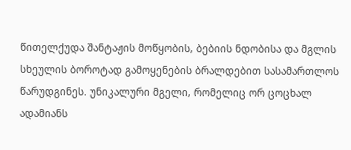წითელქუდა შანტაჟის მოწყობის, ბებიის ნდობისა და მგლის სხეულის ბოროტად გამოყენების ბრალდებით სასამართლოს წარუდგინეს. უნიკალური მგელი, რომელიც ორ ცოცხალ ადამიანს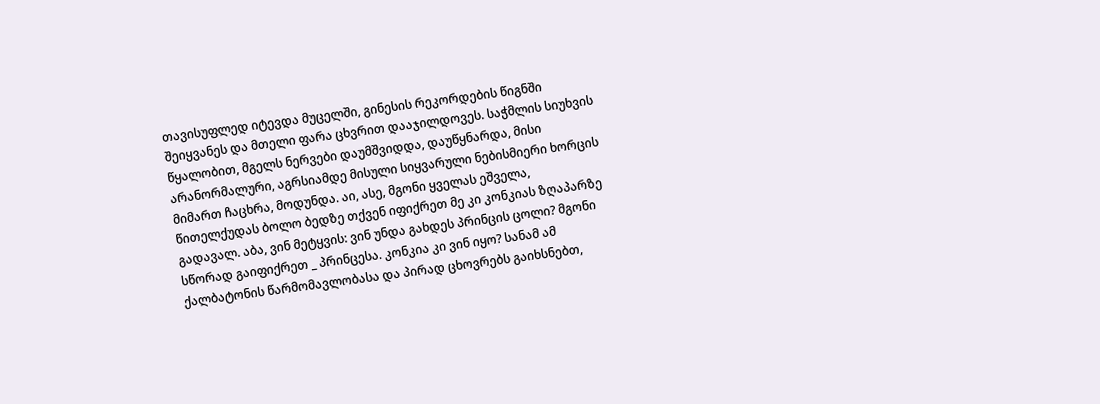თავისუფლედ იტევდა მუცელში, გინესის რეკორდების წიგნში შეიყვანეს და მთელი ფარა ცხვრით დააჯილდოვეს. საჭმლის სიუხვის წყალობით, მგელს ნერვები დაუმშვიდდა, დაუწყნარდა, მისი არანორმალური, აგრსიამდე მისული სიყვარული ნებისმიერი ხორცის მიმართ ჩაცხრა, მოდუნდა. აი, ასე, მგონი ყველას ეშველა, წითელქუდას ბოლო ბედზე თქვენ იფიქრეთ მე კი კონკიას ზღაპარზე გადავალ. აბა, ვინ მეტყვის: ვინ უნდა გახდეს პრინცის ცოლი? მგონი სწორად გაიფიქრეთ _ პრინცესა. კონკია კი ვინ იყო? სანამ ამ ქალბატონის წარმომავლობასა და პირად ცხოვრებს გაიხსნებთ,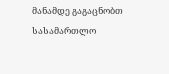მანამდე გაგაცნობთ სასამართლო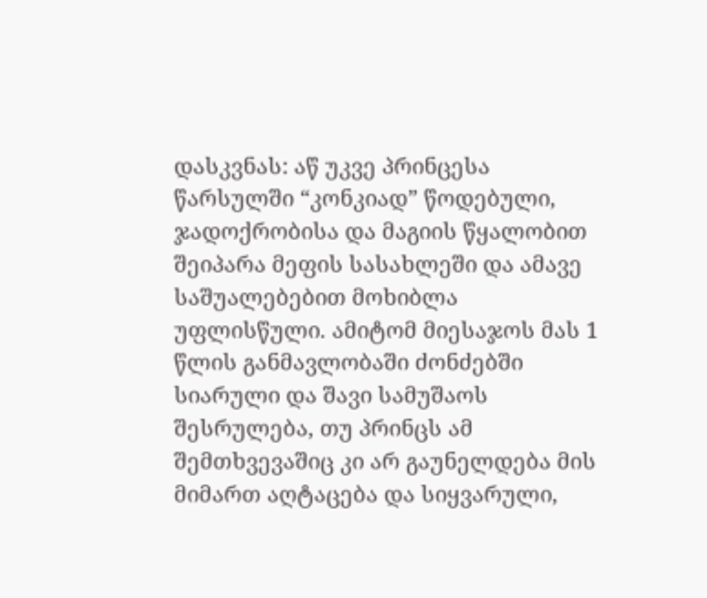დასკვნას: აწ უკვე პრინცესა წარსულში “კონკიად” წოდებული, ჯადოქრობისა და მაგიის წყალობით შეიპარა მეფის სასახლეში და ამავე საშუალებებით მოხიბლა უფლისწული. ამიტომ მიესაჯოს მას 1 წლის განმავლობაში ძონძებში სიარული და შავი სამუშაოს შესრულება, თუ პრინცს ამ შემთხვევაშიც კი არ გაუნელდება მის მიმართ აღტაცება და სიყვარული,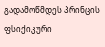გადამოწმდეს პრინცის ფსიქიკური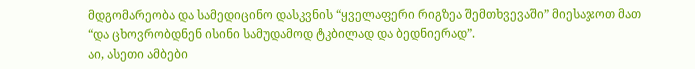მდგომარეობა და სამედიცინო დასკვნის “ყველაფერი რიგზეა შემთხვევაში” მიესაჯოთ მათ “და ცხოვრობდნენ ისინი სამუდამოდ ტკბილად და ბედნიერად”.
აი, ასეთი ამბები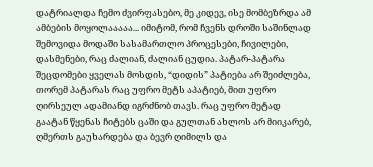დატრიალდა ჩემო ძვირფასებო, მე კიდევ, ისე მომბეზრდა ამ ამბების მოყოლააააა... იმიტომ, რომ ჩვენს დროში საშინლად შემოვიდა მოდაში სასამართლო პროცესები, ჩივილები, დასმენები, რაც ძალიან, ძალიან ცუდია. პატარ-პატარა შეცდომები ყველას მოსდის, “დიდის” პატიება არ შეიძლება, თორემ პატარას რაც უფრო მეტს აპატიებ, მით უფრო ღირსეულ ადამიანდ იგრძნობ თავს. რაც უფრო მეტად გაატან წყენას ჩიტებს ცაში და გულთან ახლოს არ მიიკარებ, ღმერთს გაუხარდება და ბევრ ღიმილს და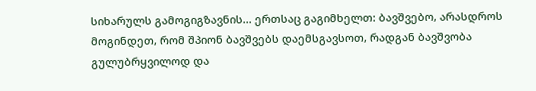სიხარულს გამოგიგზავნის... ერთსაც გაგიმხელთ: ბავშვებო, არასდროს მოგინდეთ, რომ შპიონ ბავშვებს დაემსგავსოთ, რადგან ბავშვობა გულუბრყვილოდ და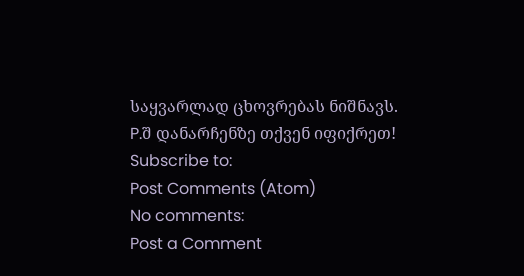საყვარლად ცხოვრებას ნიშნავს.
P.შ დანარჩენზე თქვენ იფიქრეთ!
Subscribe to:
Post Comments (Atom)
No comments:
Post a Comment